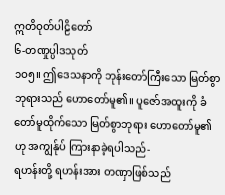ဣတိဝုတ်ပါဠိတော်
၆-တဏှုပ္ပါဒသုတ်
၁ဝ၅။ ဤဒေသနာကို ဘုန်းတော်ကြီးသော မြတ်စွာဘုရားသည် ဟောတော်မူ၏။ ပူဇော်အထူးကို ခံတော်မူထိုက်သော မြတ်စွာဘုရား ဟောတော်မူ၏ဟု အကျွန်ုပ် ကြားနာခဲ့ရပါသည်-
ရဟန်းတို့ ရဟန်းအား တဏှာဖြစ်သည်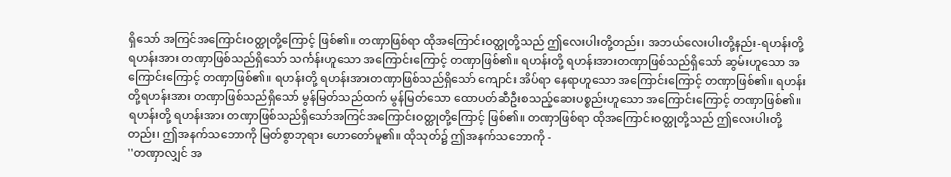ရှိသော် အကြင်အကြောင်းဝတ္ထုတို့ကြောင့် ဖြစ်၏။ တဏှာဖြစ်ရာ ထိုအကြောင်းဝတ္ထုတို့သည် ဤလေးပါးတို့တည်း၊ အဘယ်လေးပါးတို့နည်း-ရဟန်းတို့ ရဟန်းအား တဏှာဖြစ်သည်ရှိသော် သင်္ကန်းဟူသော အကြောင်းကြောင့် တဏှာဖြစ်၏။ ရဟန်းတို့ ရဟန်းအားတဏှာဖြစ်သည်ရှိသော် ဆွမ်းဟူသော အကြောင်းကြောင့် တဏှာဖြစ်၏။ ရဟန်းတို့ ရဟန်းအားတဏှာဖြစ်သည်ရှိသော် ကျောင်း အိပ်ရာ နေရာဟူသော အကြောင်းကြောင့် တဏှာဖြစ်၏။ ရဟန်းတို့ရဟန်းအား တဏှာဖြစ်သည်ရှိသော် မွန်မြတ်သည်ထက် မွန်မြတ်သော ထောပတ်ဆီဦးစသည့်ဆေးပစ္စည်းဟူသော အကြောင်းကြောင့် တဏှာဖြစ်၏။ ရဟန်းတို့ ရဟန်းအား တဏှာဖြစ်သည်ရှိသော်အကြင်အကြောင်းဝတ္ထုတို့ကြောင့် ဖြစ်၏။ တဏှာဖြစ်ရာ ထိုအကြောင်းဝတ္ထုတို့သည် ဤလေးပါးတို့တည်း၊ ဤအနက်သဘောကို မြတ်စွာဘုရား ဟောတော်မူ၏။ ထိုသုတ်၌ ဤအနက်သဘောကို -
''တဏှာလျှင် အ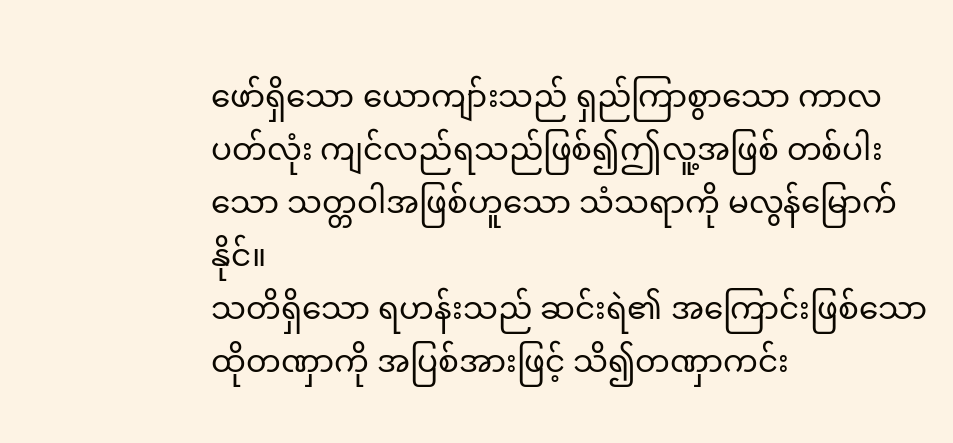ဖော်ရှိသော ယောကျာ်းသည် ရှည်ကြာစွာသော ကာလပတ်လုံး ကျင်လည်ရသည်ဖြစ်၍ဤလူ့အဖြစ် တစ်ပါးသော သတ္တဝါအဖြစ်ဟူသော သံသရာကို မလွန်မြောက်နိုင်။
သတိရှိသော ရဟန်းသည် ဆင်းရဲ၏ အကြောင်းဖြစ်သော ထိုတဏှာကို အပြစ်အားဖြင့် သိ၍တဏှာကင်း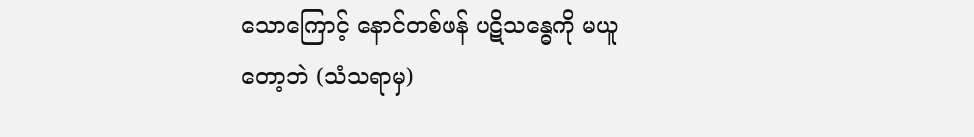သောကြောင့် နောင်တစ်ဖန် ပဋိသန္ဓေကို မယူတော့ဘဲ (သံသရာမှ)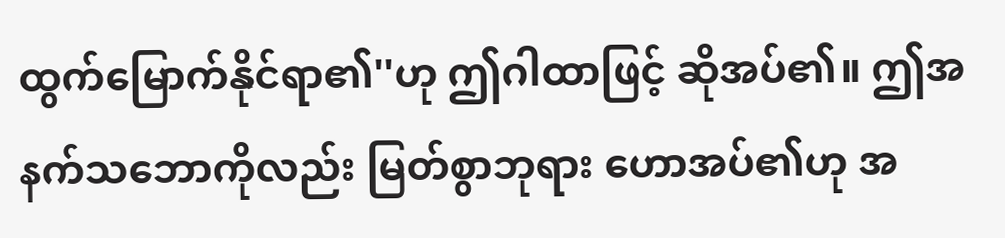ထွက်မြောက်နိုင်ရာ၏''ဟု ဤဂါထာဖြင့် ဆိုအပ်၏။ ဤအနက်သဘောကိုလည်း မြတ်စွာဘုရား ဟောအပ်၏ဟု အ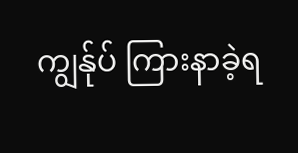ကျွန်ုပ် ကြားနာခဲ့ရ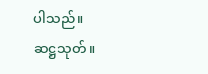ပါသည်။
ဆဋ္ဌသုတ်။